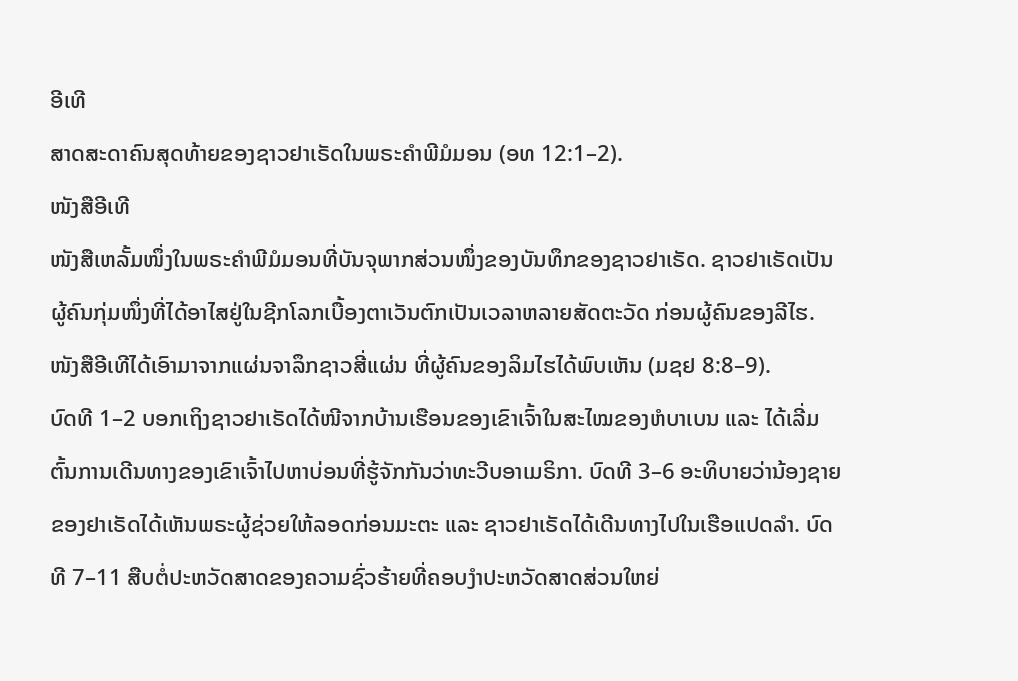ອີເທີ
ສາດສະດາຄົນສຸດທ້າຍຂອງຊາວຢາເຣັດໃນພຣະຄຳພີມໍມອນ (ອທ 12:1–2).
ໜັງສືອີເທີ
ໜັງສືເຫລັ້ມໜຶ່ງໃນພຣະຄຳພີມໍມອນທີ່ບັນຈຸພາກສ່ວນໜຶ່ງຂອງບັນທຶກຂອງຊາວຢາເຣັດ. ຊາວຢາເຣັດເປັນຜູ້ຄົນກຸ່ມໜຶ່ງທີ່ໄດ້ອາໄສຢູ່ໃນຊີກໂລກເບື້ອງຕາເວັນຕົກເປັນເວລາຫລາຍສັດຕະວັດ ກ່ອນຜູ້ຄົນຂອງລີໄຮ. ໜັງສືອີເທີໄດ້ເອົາມາຈາກແຜ່ນຈາລຶກຊາວສີ່ແຜ່ນ ທີ່ຜູ້ຄົນຂອງລິມໄຮໄດ້ພົບເຫັນ (ມຊຢ 8:8–9).
ບົດທີ 1–2 ບອກເຖິງຊາວຢາເຣັດໄດ້ໜີຈາກບ້ານເຮືອນຂອງເຂົາເຈົ້າໃນສະໄໝຂອງຫໍບາເບນ ແລະ ໄດ້ເລີ່ມຕົ້ນການເດີນທາງຂອງເຂົາເຈົ້າໄປຫາບ່ອນທີ່ຮູ້ຈັກກັນວ່າທະວີບອາເມຣິກາ. ບົດທີ 3–6 ອະທິບາຍວ່ານ້ອງຊາຍຂອງຢາເຣັດໄດ້ເຫັນພຣະຜູ້ຊ່ວຍໃຫ້ລອດກ່ອນມະຕະ ແລະ ຊາວຢາເຣັດໄດ້ເດີນທາງໄປໃນເຮືອແປດລຳ. ບົດທີ 7–11 ສືບຕໍ່ປະຫວັດສາດຂອງຄວາມຊົ່ວຮ້າຍທີ່ຄອບງຳປະຫວັດສາດສ່ວນໃຫຍ່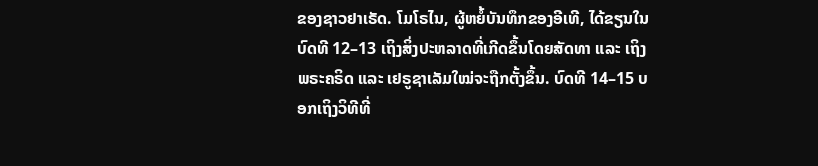ຂອງຊາວຢາເຣັດ. ໂມໂຣໄນ, ຜູ້ຫຍໍ້ບັນທຶກຂອງອີເທີ, ໄດ້ຂຽນໃນ ບົດທີ 12–13 ເຖິງສິ່ງປະຫລາດທີ່ເກີດຂຶ້ນໂດຍສັດທາ ແລະ ເຖິງພຣະຄຣິດ ແລະ ເຢຣູຊາເລັມໃໝ່ຈະຖືກຕັ້ງຂຶ້ນ. ບົດທີ 14–15 ບອກເຖິງວິທີທີ່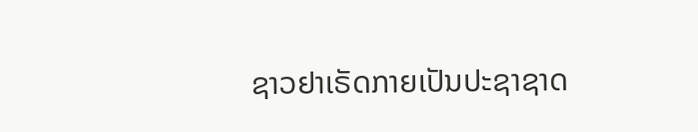ຊາວຢາເຣັດກາຍເປັນປະຊາຊາດ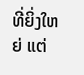ທີ່ຍິ່ງໃຫຍ່ ແຕ່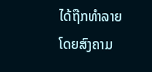ໄດ້ຖືກທຳລາຍໂດຍສົງຄາມ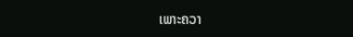ເພາະຄວາ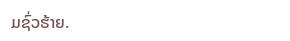ມຊົ່ວຮ້າຍ.